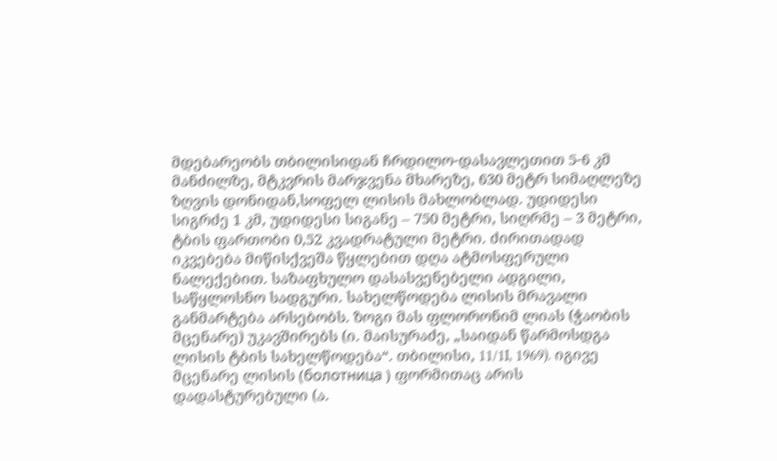მდებარეობს თბილისიდან ჩრდილო-დასავლეთით 5-6 კმ მანძილზე, მტკვრის მარჯვენა მხარეზე, 630 მეტრ სიმაღლეზე ზღვის დონიდან,სოფელ ლისის მახლობლად. უდიდესი სიგრძე 1 კმ, უდიდესი სიგანე – 750 მეტრი, სიღრმე – 3 მეტრი, ტბის ფართობი 0,52 კვადრატული მეტრი. ძირითადად იკვებება მიწისქვეშა წყლებით დღა ატმოსფერული ნალექებით. საზაფხულო დასასვენებელი ადგილი, საწყლოსნო სადგური. სახელწოდება ლისის მრავალი განმარტება არსებობს. ზოგი მას ფლორონიმ ლიას (ჭაობის მცენარე) უკავშირებს (ი. მაისურაძე, „საიდან წარმოსდგა ლისის ტბის სახელწოდება“. თბილისი, 11/1I, 1969). იგივე მცენარე ლისის (болотница ) ფორმითაც არის დადასტურებული (ა.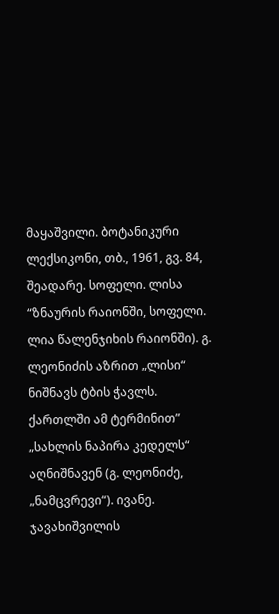მაყაშვილი. ბოტანიკური ლექსიკონი, თბ., 1961, გვ. 84, შეადარე. სოფელი. ლისა “ზნაურის რაიონში, სოფელი. ლია წალენჯიხის რაიონში). გ. ლეონიძის აზრით „ლისი“ ნიშნავს ტბის ჭავლს. ქართლში ამ ტერმინით” „სახლის ნაპირა კედელს“ აღნიშნავენ (გ. ლეონიძე, „ნამცვრევი“). ივანე. ჯავახიშვილის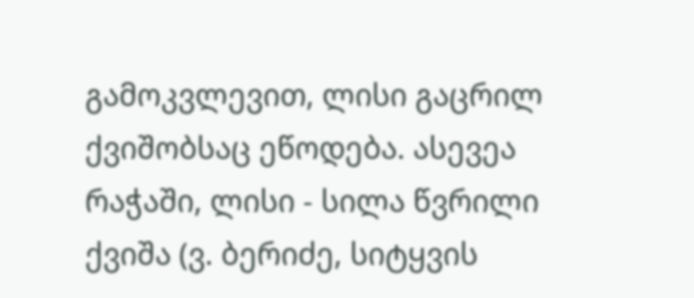გამოკვლევით, ლისი გაცრილ ქვიშობსაც ეწოდება. ასევეა რაჭაში, ლისი - სილა წვრილი ქვიშა (ვ. ბერიძე, სიტყვის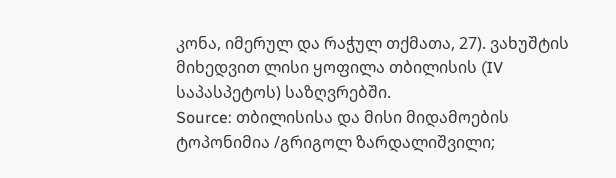კონა, იმერულ და რაჭულ თქმათა, 27). ვახუშტის მიხედვით ლისი ყოფილა თბილისის (IV საპასპეტოს) საზღვრებში.
Source: თბილისისა და მისი მიდამოების ტოპონიმია /გრიგოლ ზარდალიშვილი;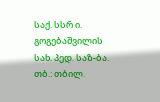საქ. სსრ ი. გოგებაშვილის სახ. პედ. საზ-ბა. თბ.: თბილ.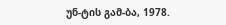უნ-ტის გამ-ბა, 1978.